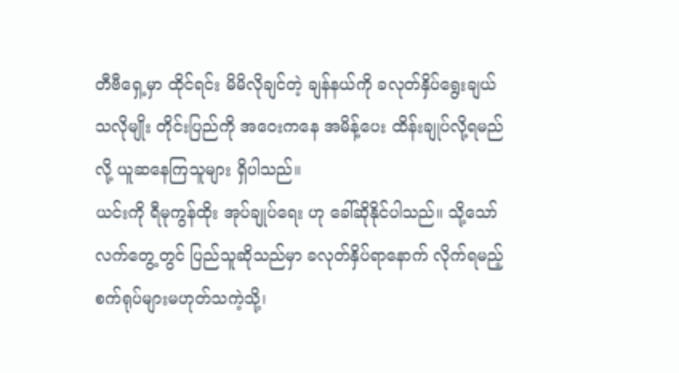တီဗီရှေ့မှာ ထိုင်ရင်း မိမိလိုချင်တဲ့ ချန်နယ်ကို ခလုတ်နှိပ်ရွေးချယ်သလိုမျိုး တိုင်းပြည်ကို အဝေးကနေ အမိန့်ပေး ထိန်းချုပ်လို့ရမည်လို့ ယူဆနေကြသူများ ရှိပါသည်။
ယင်းကို ရီမုကွန်ထိုး အုပ်ချုပ်ရေး ဟု ခေါ်ဆိုနိုင်ပါသည်။ သို့သော် လက်တွေ့တွင် ပြည်သူဆိုသည်မှာ ခလုတ်နှိပ်ရာနောက် လိုက်ရမည့် စက်ရုပ်များမဟုတ်သကဲ့သို့၊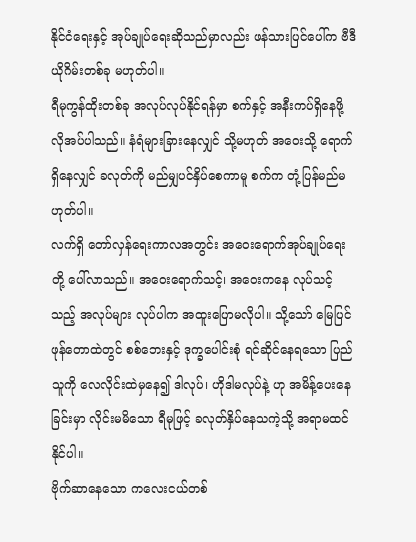နိုင်ငံရေးနှင့် အုပ်ချုပ်ရေးဆိုသည်မှာလည်း ဖန်သားပြင်ပေါ်က ဗီဒီယိုဂိမ်းတစ်ခု မဟုတ်ပါ။
ရီမုကွန်ထိုးတစ်ခု အလုပ်လုပ်နိုင်ရန်မှာ စက်နှင့် အနီးကပ်ရှိနေဖို့ လိုအပ်ပါသည်။ နံရံများခြားနေလျှင် သို့မဟုတ် အဝေးသို့ ရောက်ရှိနေလျှင် ခလုတ်ကို မည်မျှပင်နှိပ်စေကာမူ စက်က တုံ့ပြန်မည်မဟုတ်ပါ။
လက်ရှိ တော်လှန်ရေးကာလအတွင်း အဝေးရောက်အုပ်ချုပ်ရေးတို့ ပေါ်လာသည်။ အဝေးရောက်သင့်၊ အဝေးကနေ လုပ်သင့်သည့် အလုပ်များ လုပ်ပါက အထူးပြောမလိုပါ။ သို့သော် မြေပြင်ဖုန်တောထဲတွင် စစ်ဘေးနှင့် ဒုက္ခပေါင်းစုံ ရင်ဆိုင်နေရသော ပြည်သူကို လေလိုင်းထဲမှနေ၍ ဒါလုပ်၊ ဟိုဒါမလုပ်နဲ့ ဟု အမိန့်ပေးနေခြင်းမှာ လိုင်းမမိသော ရီမုဖြင့် ခလုတ်နှိပ်နေသကဲ့သို့ အရာမထင်နိုင်ပါ။
ဗိုက်ဆာနေသော ကလေးငယ်တစ်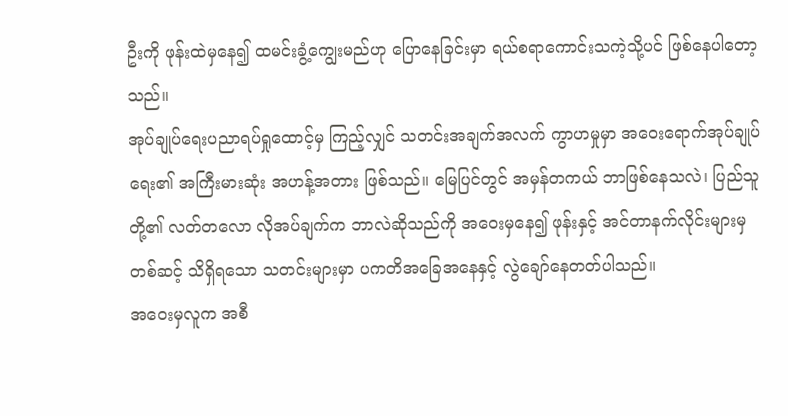ဦးကို ဖုန်းထဲမှနေ၍ ထမင်းခွံ့ကျွေးမည်ဟု ပြောနေခြင်းမှာ ရယ်စရာကောင်းသကဲ့သို့ပင် ဖြစ်နေပါတော့သည်။
အုပ်ချုပ်ရေးပညာရပ်ရှုထောင့်မှ ကြည့်လျှင် သတင်းအချက်အလက် ကွာဟမှုမှာ အဝေးရောက်အုပ်ချုပ်ရေး၏ အကြီးမားဆုံး အဟန့်အတား ဖြစ်သည်။ မြေပြင်တွင် အမှန်တကယ် ဘာဖြစ်နေသလဲ၊ ပြည်သူတို့၏ လတ်တလော လိုအပ်ချက်က ဘာလဲဆိုသည်ကို အဝေးမှနေ၍ ဖုန်းနှင့် အင်တာနက်လိုင်းများမှတစ်ဆင့် သိရှိရသော သတင်းများမှာ ပကတိအခြေအနေနှင့် လွဲချော်နေတတ်ပါသည်။
အဝေးမှလူက အစီ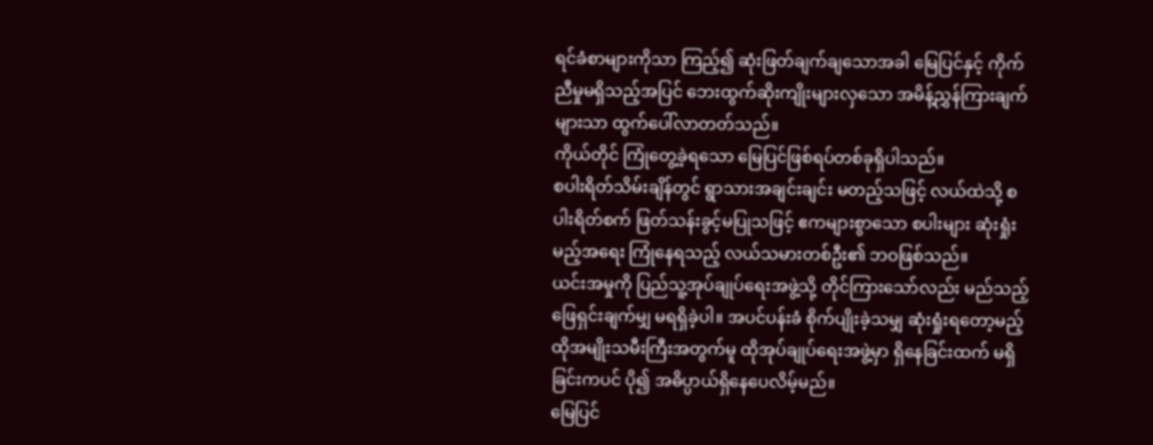ရင်ခံစာများကိုသာ ကြည့်၍ ဆုံးဖြတ်ချက်ချသောအခါ မြေပြင်နှင့် ကိုက်ညီမှုမရှိသည့်အပြင် ဘေးထွက်ဆိုးကျိုးများလှသော အမိန့်ညွှန်ကြားချက်များသာ ထွက်ပေါ်လာတတ်သည်။
ကိုယ်တိုင် ကြုံတွေ့ခဲ့ရသော မြေပြင်ဖြစ်ရပ်တစ်ခုရှိပါသည်။
စပါးရိတ်သိမ်းချိန်တွင် ရွာသားအချင်းချင်း မတည့်သဖြင့် လယ်ထဲသို့ စပါးရိတ်စက် ဖြတ်သန်းခွင့်မပြုသဖြင့် ဧကများစွာသော စပါးများ ဆုံးရှုံးမည့်အရေး ကြုံနေရသည့် လယ်သမားတစ်ဦး၏ ဘဝဖြစ်သည်။
ယင်းအမှုကို ပြည်သူ့အုပ်ချုပ်ရေးအဖွဲ့သို့ တိုင်ကြားသော်လည်း မည်သည့်ဖြေရှင်းချက်မျှ မရရှိခဲ့ပါ။ အပင်ပန်းခံ စိုက်ပျိုးခဲ့သမျှ ဆုံးရှုံးရတော့မည့် ထိုအမျိုးသမီးကြီးအတွက်မူ ထိုအုပ်ချုပ်ရေးအဖွဲ့မှာ ရှိနေခြင်းထက် မရှိခြင်းကပင် ပို၍ အဓိပ္ပာယ်ရှိနေပေလိမ့်မည်။
မြေပြင်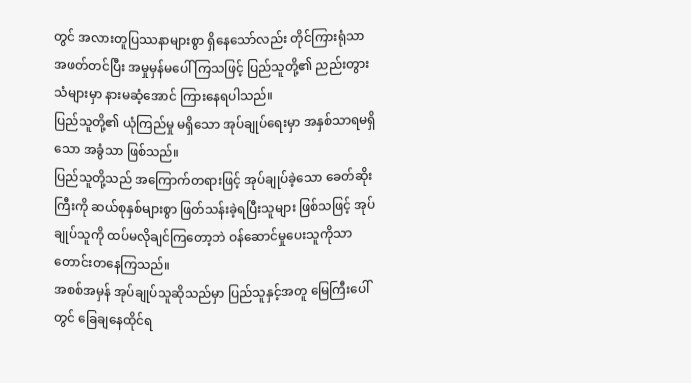တွင် အလားတူပြဿနာများစွာ ရှိနေသော်လည်း တိုင်ကြားရုံသာ အဖတ်တင်ပြီး အမှုမှန်မပေါ် ကြသဖြင့် ပြည်သူတို့၏ ညည်းတွားသံများမှာ နားမဆံ့အောင် ကြားနေရပါသည်။
ပြည်သူတို့၏ ယုံကြည်မှု မရှိသော အုပ်ချုပ်ရေးမှာ အနှစ်သာရမရှိသော အခွံသာ ဖြစ်သည်။
ပြည်သူတို့သည် အကြောက်တရားဖြင့် အုပ်ချုပ်ခဲ့သော ခေတ်ဆိုးကြီးကို ဆယ်စုနှစ်များစွာ ဖြတ်သန်းခဲ့ရပြီးသူများ ဖြစ်သဖြင့် အုပ်ချုပ်သူကို ထပ်မလိုချင်ကြတော့ဘဲ ဝန်ဆောင်မှုပေးသူကိုသာ တောင်းတနေကြသည်။
အစစ်အမှန် အုပ်ချုပ်သူဆိုသည်မှာ ပြည်သူနှင့်အတူ မြေကြီးပေါ်တွင် ခြေချနေထိုင်ရ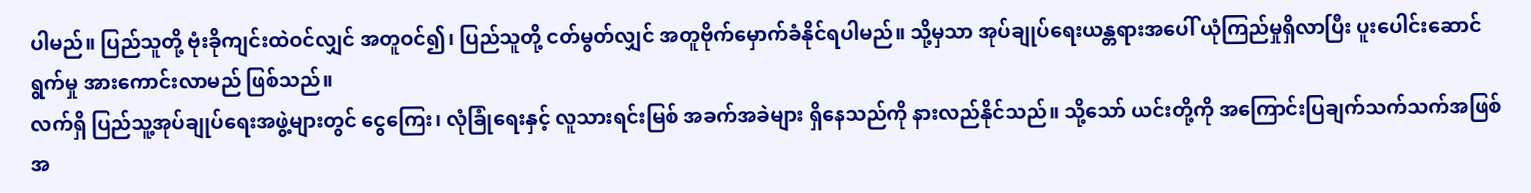ပါမည်။ ပြည်သူတို့ ဗုံးခိုကျင်းထဲဝင်လျှင် အတူဝင်၍၊ ပြည်သူတို့ ငတ်မွတ်လျှင် အတူဗိုက်မှောက်ခံနိုင်ရပါမည်။ သို့မှသာ အုပ်ချုပ်ရေးယန္တရားအပေါ် ယုံကြည်မှုရှိလာပြီး ပူးပေါင်းဆောင်ရွက်မှု အားကောင်းလာမည် ဖြစ်သည်။
လက်ရှိ ပြည်သူ့အုပ်ချုပ်ရေးအဖွဲ့များတွင် ငွေကြေး၊ လုံခြုံရေးနှင့် လူသားရင်းမြစ် အခက်အခဲများ ရှိနေသည်ကို နားလည်နိုင်သည်။ သို့သော် ယင်းတို့ကို အကြောင်းပြချက်သက်သက်အဖြစ် အ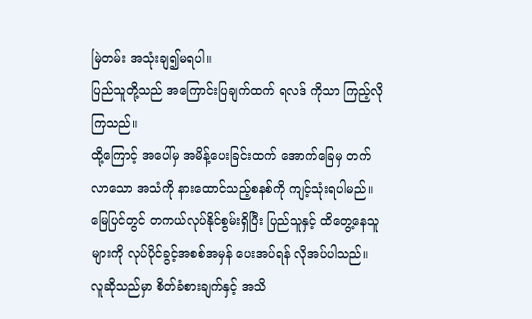မြဲတမ်း အသုံးချ၍မရပါ။
ပြည်သူတို့သည် အကြောင်းပြချက်ထက် ရလဒ် ကိုသာ ကြည့်လိုကြသည်။
ထို့ကြောင့် အပေါ်မှ အမိန့်ပေးခြင်းထက် အောက်ခြေမှ တက်လာသော အသံကို နားထောင်သည့်စနစ်ကို ကျင့်သုံးရပါမည်။ မြေပြင်တွင် တကယ်လုပ်နိုင်စွမ်းရှိပြီး ပြည်သူနှင့် ထိတွေ့နေသူများကို လုပ်ပိုင်ခွင့်အစစ်အမှန် ပေးအပ်ရန် လိုအပ်ပါသည်။
လူဆိုသည်မှာ စိတ်ခံစားချက်နှင့် အသိ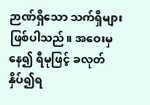ဉာဏ်ရှိသော သက်ရှိများ ဖြစ်ပါသည်။ အဝေးမှနေ၍ ရီမုဖြင့် ခလုတ်နှိပ်၍ရ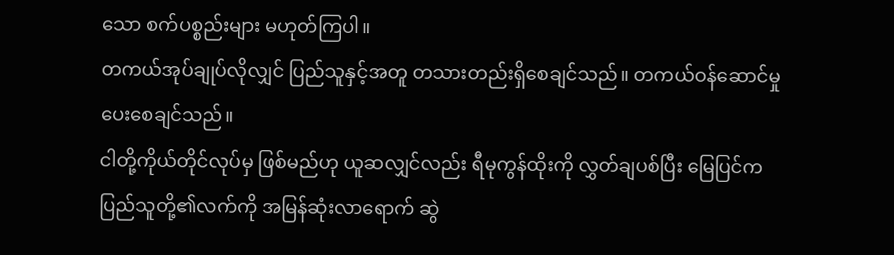သော စက်ပစ္စည်းများ မဟုတ်ကြပါ။
တကယ်အုပ်ချုပ်လိုလျှင် ပြည်သူနှင့်အတူ တသားတည်းရှိစေချင်သည်။ တကယ်ဝန်ဆောင်မှု ပေးစေချင်သည်။
ငါတို့ကိုယ်တိုင်လုပ်မှ ဖြစ်မည်ဟု ယူဆလျှင်လည်း ရီမုကွန်ထိုးကို လွှတ်ချပစ်ပြီး မြေပြင်က ပြည်သူတို့၏လက်ကို အမြန်ဆုံးလာရောက် ဆွဲ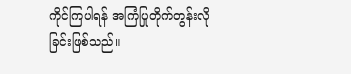ကိုင်ကြပါရန် အကြံပြုတိုက်တွန်းလိုခြင်းဖြစ်သည်။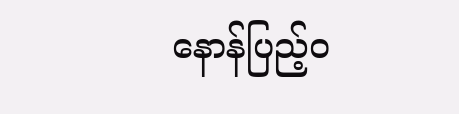နောန်ပြည့်ဝ